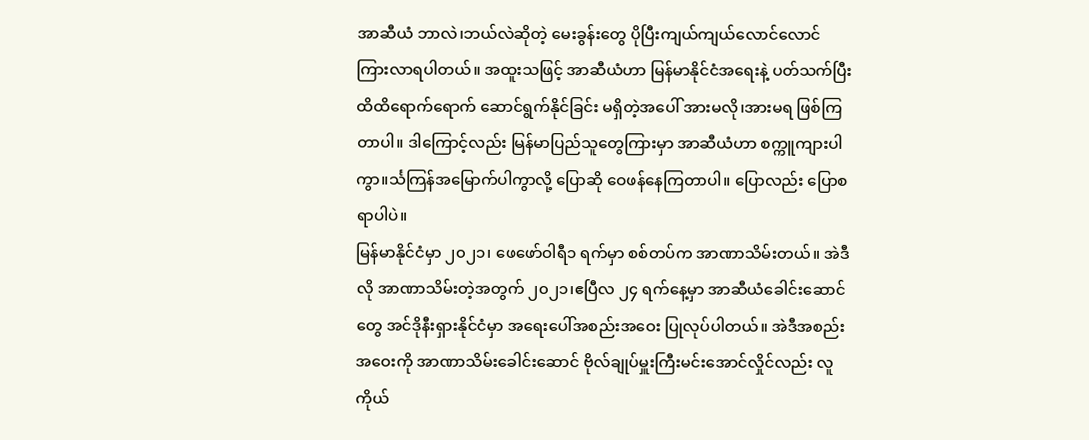အာဆီယံ ဘာလဲ၊ဘယ်လဲဆိုတဲ့ မေးခွန်းတွေ ပိုပြီးကျယ်ကျယ်လောင်လောင် ကြားလာရပါတယ်။ အထူးသဖြင့် အာဆီယံဟာ မြန်မာနိုင်ငံအရေးနဲ့ ပတ်သက်ပြီး ထိထိရောက်ရောက် ဆောင်ရွက်နိုင်ခြင်း မရှိတဲ့အပေါ် အားမလို၊အားမရ ဖြစ်ကြတာပါ။ ဒါကြောင့်လည်း မြန်မာပြည်သူတွေကြားမှာ အာဆီယံဟာ စက္ကူကျားပါကွာ။င်္သကြန်အမြောက်ပါကွာလို့ ပြောဆို ဝေဖန်နေကြတာပါ။ ပြောလည်း ပြောစရာပါပဲ။
မြန်မာနိုင်ငံမှာ ၂၀၂၁၊ ဖေဖော်ဝါရီ၁ ရက်မှာ စစ်တပ်က အာဏာသိမ်းတယ်။ အဲဒီလို အာဏာသိမ်းတဲ့အတွက် ၂၀၂၁၊ဧပြီလ ၂၄ ရက်နေ့မှာ အာဆီယံခေါင်းဆောင်တွေ အင်ဒိုနီးရှားနိုင်ငံမှာ အရေးပေါ်အစည်းအဝေး ပြုလုပ်ပါတယ်။ အဲဒီအစည်းအဝေးကို အာဏာသိမ်းခေါင်းဆောင် ဗိုလ်ချုပ်မှူးကြီးမင်းအောင်လှိုင်လည်း လူကိုယ်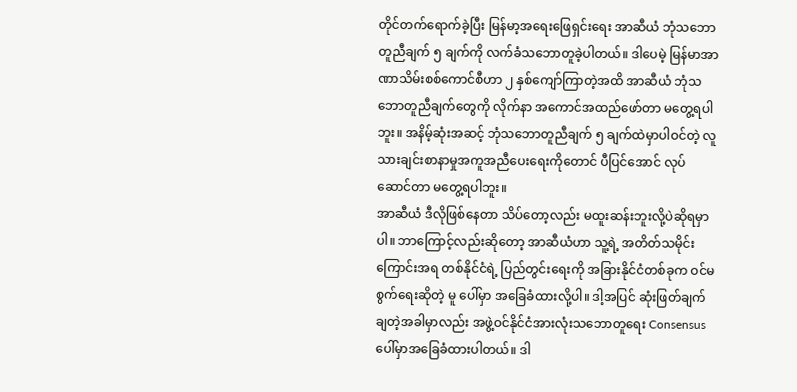တိုင်တက်ရောက်ခဲ့ပြီး မြန်မာ့အရေးဖြေရှင်းရေး အာဆီယံ ဘုံသဘောတူညီချက် ၅ ချက်ကို လက်ခံသဘောတူခဲ့ပါတယ်။ ဒါပေမဲ့ မြန်မာအာဏာသိမ်းစစ်ကောင်စီဟာ ၂ နှစ်ကျော်ကြာတဲ့အထိ အာဆီယံ ဘုံသဘောတူညီချက်တွေကို လိုက်နာ အကောင်အထည်ဖော်တာ မတွေ့ရပါဘူး။ အနိမ့်ဆုံးအဆင့် ဘုံသဘောတူညီချက် ၅ ချက်ထဲမှာပါဝင်တဲ့ လူသားချင်းစာနာမှုအကူအညီပေးရေးကိုတောင် ပီပြင်အောင် လုပ်ဆောင်တာ မတွေ့ရပါဘူး။
အာဆီယံ ဒီလိုဖြစ်နေတာ သိပ်တော့လည်း မထူးဆန်းဘူးလို့ပဲဆိုရမှာပါ။ ဘာကြောင့်လည်းဆိုတော့ အာဆီယံဟာ သူ့ရဲ့ အတိတ်သမိုင်းကြောင်းအရ တစ်နိုင်ငံရဲ့ ပြည်တွင်းရေးကို အခြားနိုင်ငံတစ်ခုက ဝင်မစွက်ရေးဆိုတဲ့ မူ ပေါ်မှာ အခြေခံထားလို့ပါ။ ဒါ့အပြင် ဆုံးဖြတ်ချက်ချတဲ့အခါမှာလည်း အဖွဲ့ဝင်နိုင်ငံအားလုံးသဘောတူရေး Consensus ပေါ်မှာအခြေခံထားပါတယ်။ ဒါ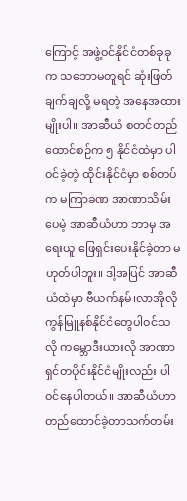ကြောင့် အဖွဲ့ဝင်နိုင်ငံတစ်ခုခုက သဘောမတူရင် ဆုံးဖြတ်ချက်ချလို့ မရတဲ့ အနေအထားမျိုးပါ။ အာဆီယံ စတင်တည်ထောင်စဉ်က ၅ နိုင်ငံထဲမှာ ပါဝင်ခဲ့တဲ့ ထိုင်းနိုင်ငံမှာ စစ်တပ်က မကြာခဏ အာဏာသိမ်းပေမဲ့ အာဆီယံဟာ ဘာမှ အရေးယူ ဖြေရှင်းပေးနိုင်ခဲ့တာ မဟုတ်ပါဘူး။ ဒါ့အပြင် အာဆီယံထဲမှာ ဗီယက်နမ်၊လာအိုလို ကွန်မြူနစ်နိုင်ငံတွေပါဝင်သလို ကမ္ဘောဒီးယားလို အာဏာရှင်တပိုင်းနိုင်ငံမျိုးလည်း ပါဝင်နေပါတယ်။ အာဆီယံဟာ တည်ထောင်ခဲ့တာသက်တမ်း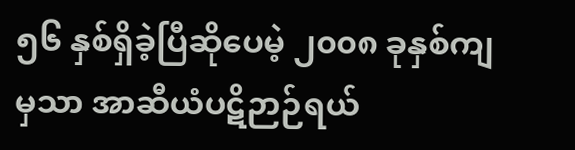၅၆ နှစ်ရှိခဲ့ပြီဆိုပေမဲ့ ၂၀၀၈ ခုနှစ်ကျမှသာ အာဆီယံပဋိဉာဉ်ရယ်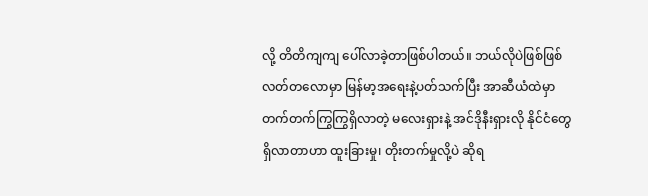လို့ တိတိကျကျ ပေါ်လာခဲ့တာဖြစ်ပါတယ်။ ဘယ်လိုပဲဖြစ်ဖြစ် လတ်တလောမှာ မြန်မာ့အရေးနဲ့ပတ်သက်ပြီး အာဆီယံထဲမှာ တက်တက်ကြွကြွရှိလာတဲ့ မလေးရှားနဲ့ အင်ဒိုနီးရှားလို နိုင်ငံတွေရှိလာတာဟာ ထူးခြားမှု၊ တိုးတက်မှုလို့ပဲ ဆိုရ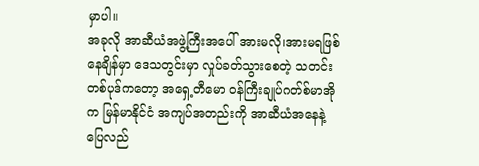မှာပါ။
အခုလို အာဆီယံအဖွဲ့ကြီးအပေါ် အားမလို၊အားမရဖြစ်နေချိန်မှာ ဒေသတွင်းမှာ လှုပ်ခတ်သွားစေတဲ့ သတင်းတစ်ပုဒ်ကတော့ အရှေ့တီမော ဝန်ကြီးချုပ်ဂတ်စ်မာအိုက မြန်မာနိုင်ငံ အကျပ်အတည်းကို အာဆီယံအနေနဲ့ ပြေလည်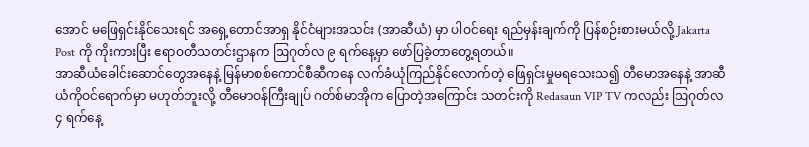အောင် မဖြေရှင်းနိုင်သေးရင် အရှေ့တောင်အာရှ နိုင်ငံများအသင်း (အာဆီယံ) မှာ ပါဝင်ရေး ရည်မှန်းချက်ကို ပြန်စဉ်းစားမယ်လို့ Jakarta Post ကို ကိုးကားပြီး ဧရာဝတီသတင်းဌာနက ဩဂုတ်လ ၉ ရက်နေ့မှာ ဖော်ပြခဲ့တာတွေ့ရတယ်။
အာဆီယံခေါင်းဆောင်တွေအနေနဲ့ မြန်မာစစ်ကောင်စီဆီကနေ လက်ခံယုံကြည်နိုင်လောက်တဲ့ ဖြေရှင်းမှုမရသေးသ၍ တီမောအနေနဲ့ အာဆီယံကိုဝင်ရောက်မှာ မဟုတ်ဘူးလို့ တီမောဝန်ကြီးချုပ် ဂတ်စ်မာအိုက ပြောတဲ့အကြောင်း သတင်းကို Redasaun VIP TV ကလည်း ဩဂုတ်လ ၄ ရက်နေ့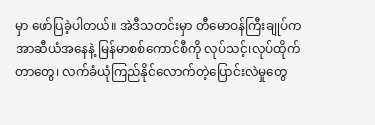မှာ ဖော်ပြခဲ့ပါတယ်။ အဲဒီသတင်းမှာ တီမောဝန်ကြီးချုပ်က အာဆီယံအနေနဲ့ မြန်မာစစ်ကောင်စီကို လုပ်သင့်၊လုပ်ထိုက်တာတွေ၊ လက်ခံယုံကြည်နိုင်လောက်တဲ့ပြောင်းလဲမှုတွေ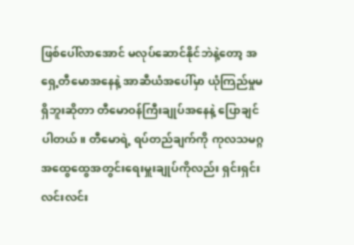ဖြစ်ပေါ်လာအောင် မလုပ်ဆောင်နိုင်ဘဲနဲ့တော့ အရှေ့တီမောအနေနဲ့ အာဆီယံအပေါ်မှာ ယုံကြည်မှုမရှိဘူးဆိုတာ တီမောဝန်ကြီးချုပ်အနေနဲ့ ပြောချင်ပါတယ်။ တီမောရဲ့ ရပ်တည်ချက်ကို ကုလသမဂ္ဂအထွေထွေအတွင်းရေးမှူးချုပ်ကိုလည်း ရှင်းရှင်းလင်းလင်း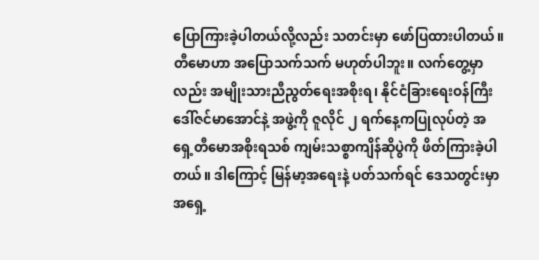ပြောကြားခဲ့ပါတယ်လို့လည်း သတင်းမှာ ဖော်ပြထားပါတယ်။
တီမောဟာ အပြောသက်သက် မဟုတ်ပါဘူး။ လက်တွေ့မှာလည်း အမျိုးသားညီညွတ်ရေးအစိုးရ၊ နိုင်ငံခြားရေးဝန်ကြီး ဒေါ်ဇင်မာအောင်နဲ့ အဖွဲ့ကို ဇူလိုင် ၂ ရက်နေ့ကပြုလုပ်တဲ့ အရှေ့တီမောအစိုးရသစ် ကျမ်းသစ္စာကျိန်ဆိုပွဲကို ဖိတ်ကြားခဲ့ပါတယ်။ ဒါကြောင့် မြန်မာ့အရေးနဲ့ ပတ်သက်ရင် ဒေသတွင်းမှာ အရှေ့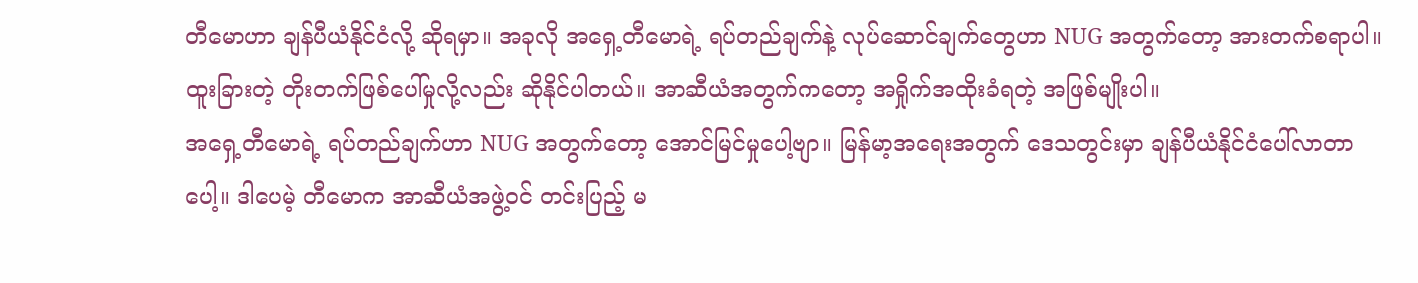တီမောဟာ ချန်ပီယံနိုင်ငံလို့ ဆိုရမှာ။ အခုလို အရှေ့တီမောရဲ့ ရပ်တည်ချက်နဲ့ လုပ်ဆောင်ချက်တွေဟာ NUG အတွက်တော့ အားတက်စရာပါ။ ထူးခြားတဲ့ တိုးတက်ဖြစ်ပေါ်မှုလို့လည်း ဆိုနိုင်ပါတယ်။ အာဆီယံအတွက်ကတော့ အရှိုက်အထိုးခံရတဲ့ အဖြစ်မျိုးပါ။
အရှေ့တီမောရဲ့ ရပ်တည်ချက်ဟာ NUG အတွက်တော့ အောင်မြင်မှုပေါ့ဗျာ။ မြန်မာ့အရေးအတွက် ဒေသတွင်းမှာ ချန်ပီယံနိုင်ငံပေါ်လာတာပေါ့။ ဒါပေမဲ့ တီမောက အာဆီယံအဖွဲ့ဝင် တင်းပြည့် မ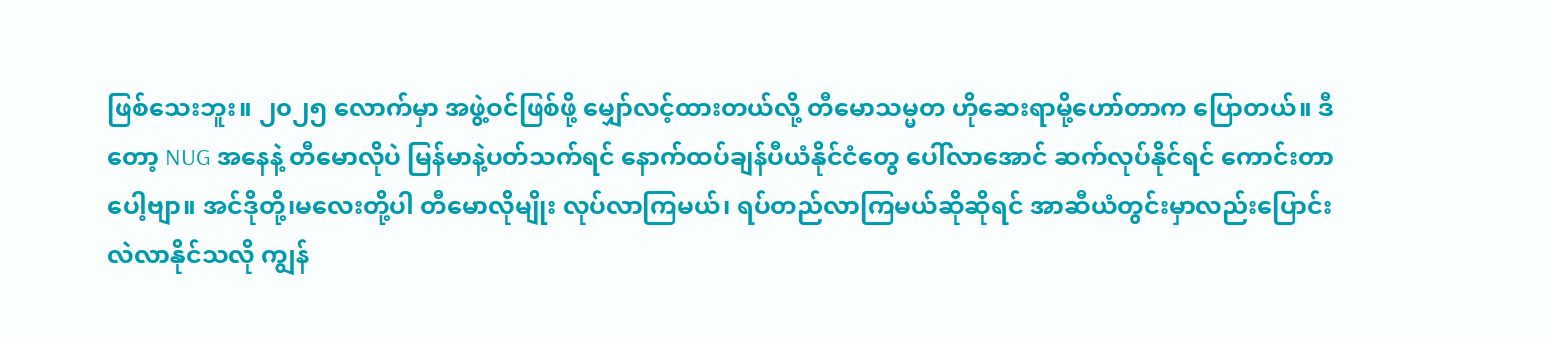ဖြစ်သေးဘူး။ ၂၀၂၅ လောက်မှာ အဖွဲ့ဝင်ဖြစ်ဖို့ မျှော်လင့်ထားတယ်လို့ တီမောသမ္မတ ဟိုဆေးရာမို့ဟော်တာက ပြောတယ်။ ဒီတော့ NUG အနေနဲ့ တီမောလိုပဲ မြန်မာနဲ့ပတ်သက်ရင် နောက်ထပ်ချန်ပီယံနိုင်ငံတွေ ပေါ်လာအောင် ဆက်လုပ်နိုင်ရင် ကောင်းတာပေါ့ဗျာ။ အင်ဒိုတို့၊မလေးတို့ပါ တီမောလိုမျိုး လုပ်လာကြမယ်၊ ရပ်တည်လာကြမယ်ဆိုဆိုရင် အာဆီယံတွင်းမှာလည်းပြောင်းလဲလာနိုင်သလို ကျွန်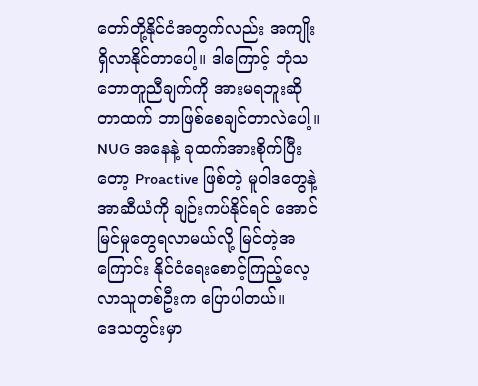တော်တို့နိုင်ငံအတွက်လည်း အကျိုးရှိလာနိုင်တာပေါ့။ ဒါကြောင့် ဘုံသဘောတူညီချက်ကို အားမရဘူးဆိုတာထက် ဘာဖြစ်စေချင်တာလဲပေါ့။ NUG အနေနဲ့ ခုထက်အားစိုက်ပြီးတော့ Proactive ဖြစ်တဲ့ မူဝါဒတွေနဲ့ အာဆီယံကို ချဉ်းကပ်နိုင်ရင် အောင်မြင်မှုတွေရလာမယ်လို့ မြင်တဲ့အကြောင်း နိုင်ငံရေးစောင့်ကြည့်လေ့လာသူတစ်ဦးက ပြောပါတယ်။
ဒေသတွင်းမှာ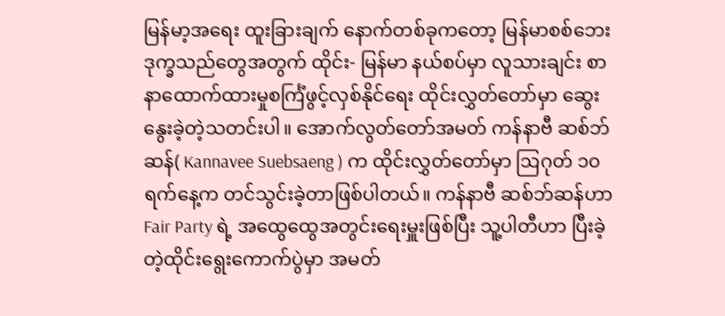မြန်မာ့အရေး ထူးခြားချက် နောက်တစ်ခုကတော့ မြန်မာစစ်ဘေးဒုက္ခသည်တွေအတွက် ထိုင်း- မြန်မာ နယ်စပ်မှာ လူသားချင်း စာနာထောက်ထားမှုစင်္ကြံဖွင့်လှစ်နိုင်ရေး ထိုင်းလွှတ်တော်မှာ ဆွေးနွေးခဲ့တဲ့သတင်းပါ။ အောက်လွတ်တော်အမတ် ကန်နာဗီ ဆစ်ဘ်ဆန်( Kannavee Suebsaeng ) က ထိုင်းလွှတ်တော်မှာ ဩဂုတ် ၁၀ ရက်နေ့က တင်သွင်းခဲ့တာဖြစ်ပါတယ်။ ကန်နာဗီ ဆစ်ဘ်ဆန်ဟာ Fair Party ရဲ့ အထွေထွေအတွင်းရေးမှူးဖြစ်ပြီး သူ့ပါတီဟာ ပြီးခဲ့တဲ့ထိုင်းရွေးကောက်ပွဲမှာ အမတ်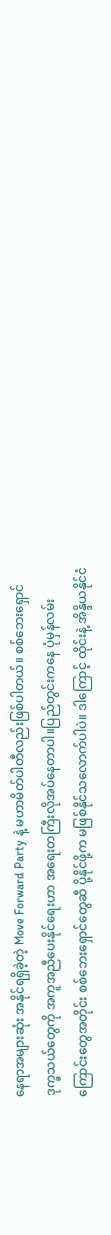နေရာအများဆုံး အနိုင်ရရှိခဲ့တဲ့ Move Forward Party နဲ့ မဟာမိတ်ပါတီလည်းဖြစ်ပါတယ်။ စစ်ဘေးရှောင် ဒုက္ခသယ်တွေကို အကူအညီပေးနိုင်ရေးဟာ အရေးတကြီးလိုအပ်နေတာပါ။ပြည်တွင်းကနေ ပုံမှန်လမ်းကြောင်းတွေအတိုင်း စစ်ဘေးရှောင်တွေဆီ ပို့နိုင်ဖို့က မဖြစ်နိုင်သလောက်ပါပဲ။ ဒါကြောင့် ထိုင်းနဲ့ အိန္ဒိယနိုင်ငံ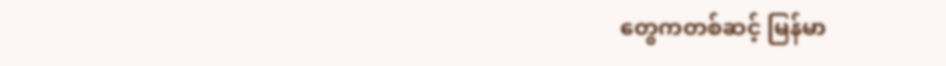တွေကတစ်ဆင့် မြန်မာ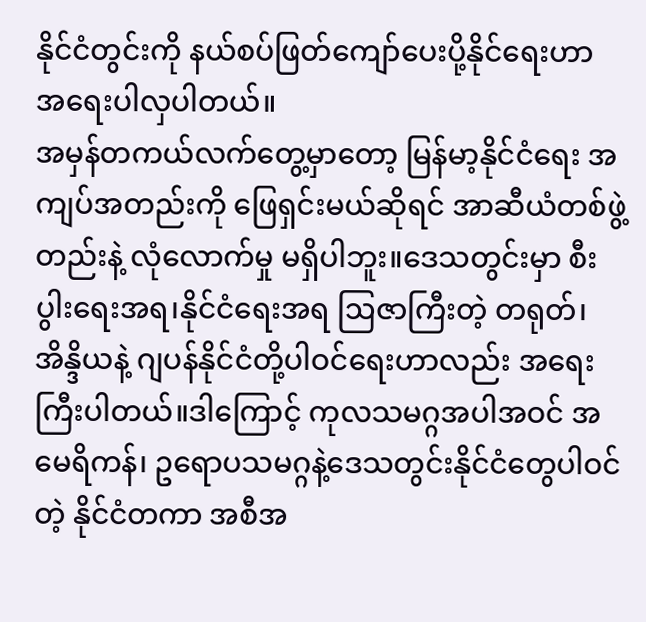နိုင်ငံတွင်းကို နယ်စပ်ဖြတ်ကျော်ပေးပို့နိုင်ရေးဟာ အရေးပါလှပါတယ်။
အမှန်တကယ်လက်တွေ့မှာတော့ မြန်မာ့နိုင်ငံရေး အကျပ်အတည်းကို ဖြေရှင်းမယ်ဆိုရင် အာဆီယံတစ်ဖွဲ့
တည်းနဲ့ လုံလောက်မှု မရှိပါဘူး။ဒေသတွင်းမှာ စီးပွါးရေးအရ၊နိုင်ငံရေးအရ ဩဇာကြီးတဲ့ တရုတ်၊ အိန္ဒိယနဲ့ ဂျပန်နိုင်ငံတို့ပါဝင်ရေးဟာလည်း အရေးကြီးပါတယ်။ဒါကြောင့် ကုလသမဂ္ဂအပါအဝင် အမေရိကန်၊ ဥရောပသမဂ္ဂနဲ့ဒေသတွင်းနိုင်ငံတွေပါဝင်တဲ့ နိုင်ငံတကာ အစီအ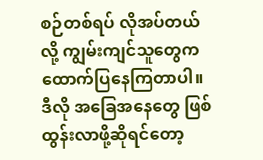စဉ်တစ်ရပ် လိုအပ်တယ်လို့ ကျွမ်းကျင်သူတွေက ထောက်ပြနေကြတာပါ။ ဒီလို အခြေအနေတွေ ဖြစ်ထွန်းလာဖို့ဆိုရင်တော့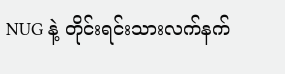NUG နဲ့ တိုင်းရင်းသားလက်နက်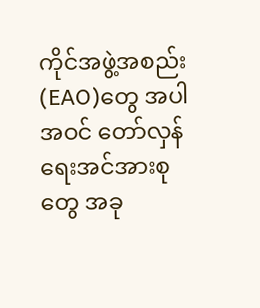ကိုင်အဖွဲ့အစည်း(EAO)တွေ အပါအဝင် တော်လှန်ရေးအင်အားစုတွေ အခု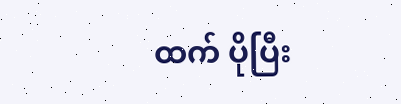ထက် ပိုပြီး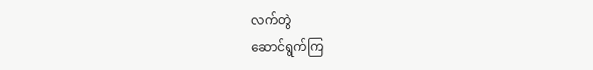လက်တွဲ
ဆောင်ရွက်ကြ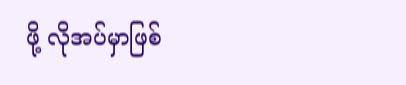ဖို့ လိုအပ်မှာဖြစ်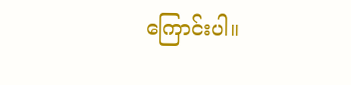ကြောင်းပါ။